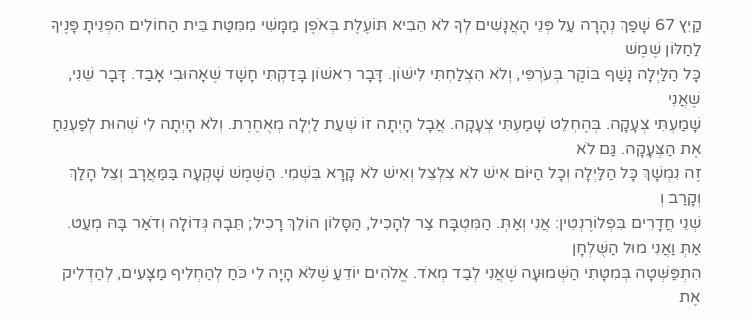קַיִץ 67 שָׁפַךְ נְהָרָה עַל פְּנֵי הָאֲנָשִׁים לְךָ לֹא הֵבִיא תּוֹעֶלֶת בְּאֹפֶן מַמָּשִׁי מִמִּטַּת בֵּית הַחוֹלִים הִפְנֵיתָ פָּנֶיךָ לַחַלּוֹן שֶׁמֶשׁ
כָּל הַלַּיְלָה נָשַׁף בּוֹקֶר בְּעֹרְפִּי, וְלֹא הִצְלַחְתִּי לִישׁוֹן. דָּבָר רִאשׁוֹן בָּדַקְתִּי חָשָׁד שֶׁאָהוּבִי אָבַד. דָּבָר שֵׁנִי, שֶׁאֲנִי
שָׁמַעְתִּי צְעָקָה. בְּהֶחְלֵט שָׁמַעְתִּי צְעָקָה. אֲבָל הָיְתָה זוֹ שְׁעַת לַיְלָה מְאֻחֶרֶת. וְלֹא הָיְתָה לִי שְׁהוּת לְפַעְנֵחַ אֶת הַצְּעָקָה. גַּם לֹא
זֶה נִמְשָׁךְ כָּל הַלַּיְלָה וְכָל הַיּוֹם אִישׁ לֹא צִלְצֵל וְאִישׁ לֹא קָרָא בִּשְׁמִי. הַשֶּׁמֶשׁ שָׁקְעָה בַּמַּאֲרָב וְצֵל הָלַךְ וְקָרַב וְ
שְׁנֵי חֲדָרִים בִּפְלוֹרֶנְטִין: אֲנִי וְאַתְּ. הַמִּטְבָּח צַר לְהָכִיל, הַסָּלוֹן הוֹלֵךְ רָכִיל; תֵּבָה גְּדוֹלָה וְדֹאַר בָּהּ מְעַט. אַתְּ וַאֲנִי מוּל הַשֻּׁלְחָן
הִתְפַּשְּׁטָה בְּמִטָּתִי הַשְּׁמוּעָה שֶׁאֲנִי לְבַד מְאֹד. אֱלֹהִים יוֹדֵעַ שֶׁלֹּא הָיָה לִי כֹּחַ לְהַחְלִיף מַצָּעִים, לְהַדְלִיק אֶת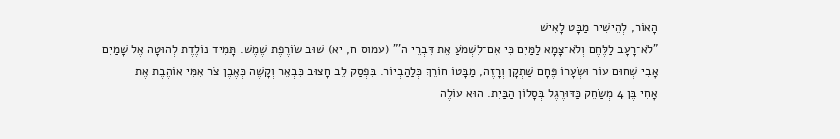הָאוֹר, לְהֵישִׁיר מַבָּט לָאִישׁ
"לֹא־רָעָב לַלֶּחֶם וְלֹא־צָמָא לַמַּיִם כִּי אִם־לִשְׁמֹעַ אֵת דִּבְרֵי ה'" (עמוס ח, יא) שׁוּב שׂוֹרֶפֶת שֶׁמֶשׁ. תָּמִיד נוֹלֶדֶת לְהוּטָה אֶל שָׁמַיִם
אָבִי שְׁחוּם עוֹר וּשְׂעָרוֹ פֶּחָם שַׁתְקָן וְרָזֶה, מַבָּטוֹ חוֹרֵךְ כְּלַהַבְיוֹר. בִּפְסַק לֵב חָצוּב כִּבְאֵר וְקָשֶׁה כְּאֶבֶן צֹר אִמִּי אוֹהֶבֶת אֶת
אָחִי בֶּן 4 מְשַׂחֵק כַּדּוּרֶגֶל בְּסָלוֹן הַבַּיִת. הוּא עוֹלֶה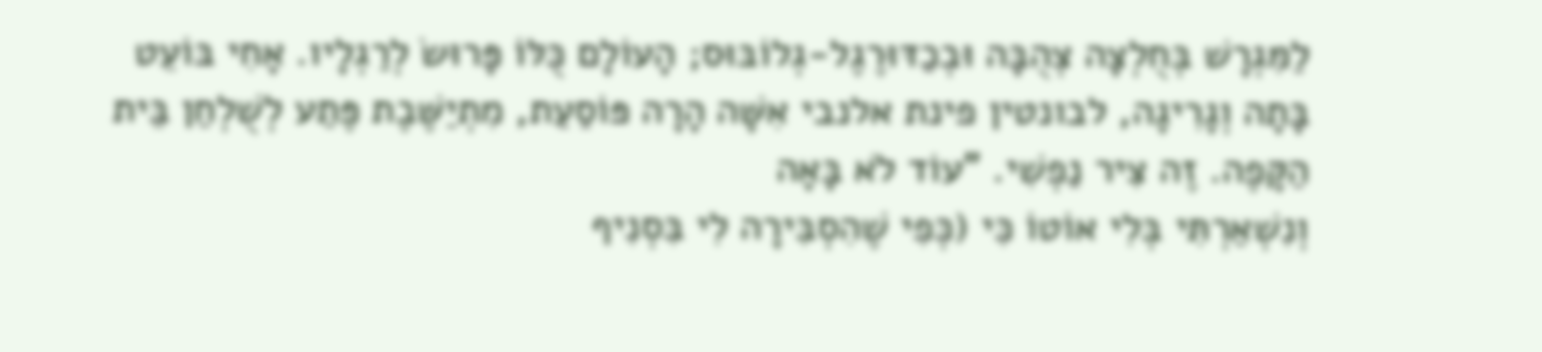לַמִּגְרָשׁ בְּחֻלְצָה צְהֻבָּה וּבְכַדּוּרֶגֶל-גְלוֹבּוּס; הָעוֹלָם כֻּלּוֹ פָּרוּשׂ לְרַגְלָיו. אָחִי בּוֹעֵט
בָּתָה וְגָרִיגָה, לבונטין פינת אלנבי אִשָּׁה הָרָה פּוֹסַעַת, מִתְיַשֶּׁבֶת פֶּתַע לְשֻׁלְחַן בֵּית הַקָּפֶה. זֶה צִיר נַפְשִׁי. "עוֹד לֹא בָּאָה
וְנִשְׁאַרְתִּי בְּלִי אוֹטוֹ כִּי (כְּפִי שֶׁהִסְבִּירָה לִי בִּסְנִיף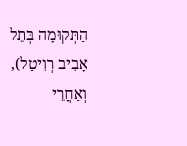הַתְּקוּמָה בְּתֵל אָבִיב רְוִיטַל), וְאַחֲרֵי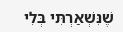שֶׁנִּשְׁאַרְתִּי בְּלִי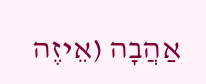אַהֲבָה (אֵיזֶה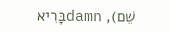שֵׁם), damnבָּרִיא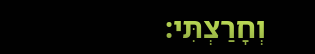וְחָרַצְתִּי: